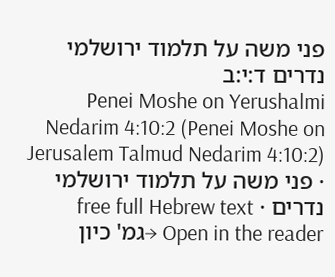פני משה על תלמוד ירושלמי נדרים ד:י:ב
Penei Moshe on Yerushalmi Nedarim 4:10:2 (Penei Moshe on Jerusalem Talmud Nedarim 4:10:2) · פני משה על תלמוד ירושלמי נדרים · free full Hebrew text
Open in the reader →גמ' כיון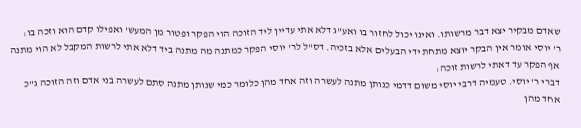שאדם מבקיר יצא דבר מרשותו. ואינו יכול לחזור בו ואע"ג דלא אתי עדיין ליד הזוכה הוי הפקר ופטור מן המעש' ואפילו קדם הוא וזכה בו:
ר' יוסי אומר אין הבקר יוצא מתחת ידי הבעלים אלא בזכיה. דס"ל לר' יוסי הפקר כמתנה מה מתנה ביד דלא אתי לרשות המקבל לא הוי מתנה אף הפקר עד דאתי לרשות זוכה:
דברי ר' יוסי. טעמיה דרבי יוסי משום דדמי כנותן מתנה לעשרה וזה אחד מהן כלומר כמי שנותן מתנה סתם לעשרה בני אדם וזה הזוכה ג"כ אחד מהן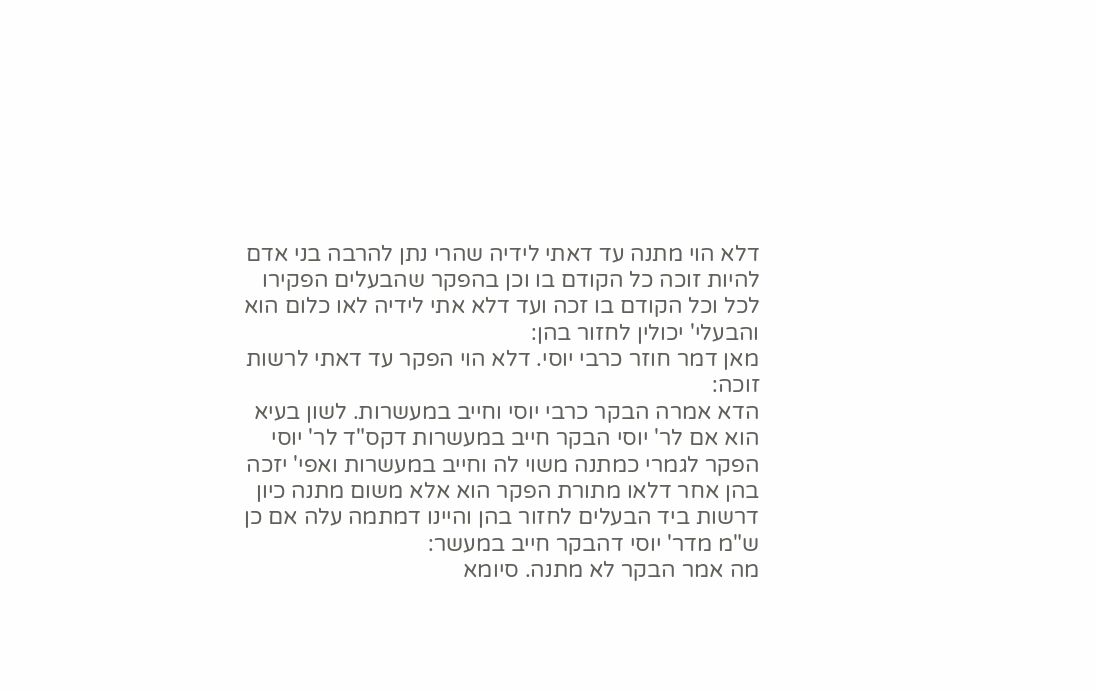דלא הוי מתנה עד דאתי לידיה שהרי נתן להרבה בני אדם להיות זוכה כל הקודם בו וכן בהפקר שהבעלים הפקירו לכל וכל הקודם בו זכה ועד דלא אתי לידיה לאו כלום הוא והבעלי' יכולין לחזור בהן:
מאן דמר חוזר כרבי יוסי. דלא הוי הפקר עד דאתי לרשות זוכה:
הדא אמרה הבקר כרבי יוסי וחייב במעשרות. לשון בעיא הוא אם לר' יוסי הבקר חייב במעשרות דקס"ד לר' יוסי הפקר לגמרי כמתנה משוי לה וחייב במעשרות ואפי' יזכה בהן אחר דלאו מתורת הפקר הוא אלא משום מתנה כיון דרשות ביד הבעלים לחזור בהן והיינו דמתמה עלה אם כן ש"מ מדר' יוסי דהבקר חייב במעשר:
מה אמר הבקר לא מתנה. סיומא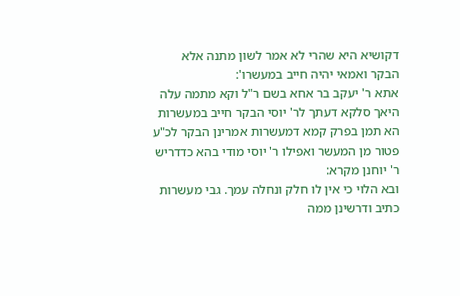דקושיא היא שהרי לא אמר לשון מתנה אלא הבקר ואמאי יהיה חייב במעשרו':
אתא ר' יעקב בר אחא בשם ר"ל וקא מתמה עלה היאך סלקא דעתך לר' יוסי הבקר חייב במעשרות הא תמן בפרק קמא דמעשרות אמרינן הבקר לכ"ע פטור מן המעשר ואפילו ר' יוסי מודי בהא כדדריש ר' יוחנן מקרא:
ובא הלוי כי אין לו חלק ונחלה עמך. גבי מעשרות כתיב ודרשינן ממה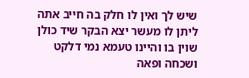שיש לך ואין לו חלק בה חייב אתה ליתן לו מעשר יצא הבקר שיד כולן שוין בו והיינו טעמא נמי דלקט ושכחה ופאה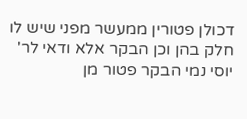דכולן פטורין ממעשר מפני שיש לו חלק בהן וכן הבקר אלא ודאי לר' יוסי נמי הבקר פטור מן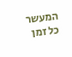המעשר כל זמן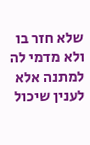שלא חזר בו ולא מדמי לה למתנה אלא לענין שיכול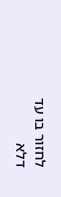לחזור בו עד דלא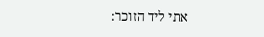אתי ליד הזוכר: